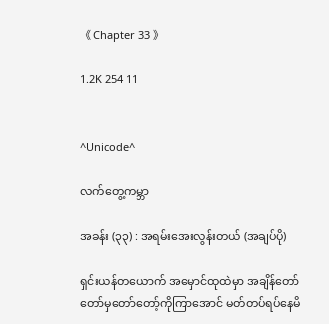《 Chapter 33 》

1.2K 254 11


^Unicode^

လက်တွေ့ကမ္ဘာ

အခန်း (၃၃) : အရမ်းအေးလွန်းတယ် (အချပ်ပို)

ရှင်းယန်တယောက် အမှောင်ထုထဲမှာ အချိန်တော်တော်မှတော်တော့်ကိုကြာအောင် မတ်တပ်ရပ်နေမိ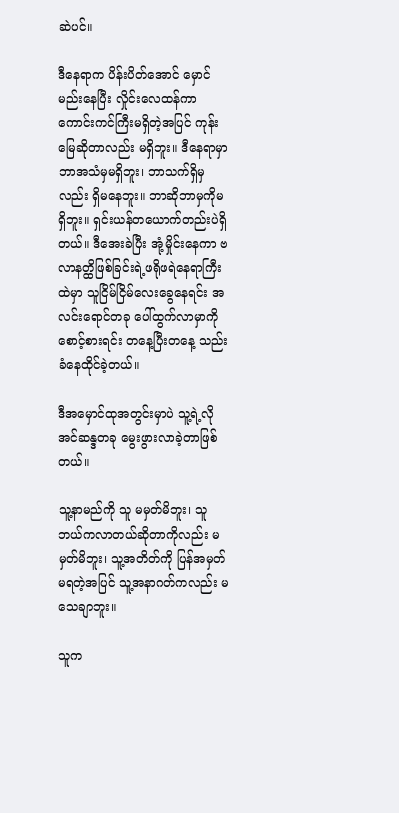ဆဲပင်။

ဒီနေရာက ပိန်းပိတ်အောင် မှောင်မည်းနေပြီး လှိုင်းလေထန်ကာ ကောင်းကင်ကြီးမရှိတဲ့အပြင် ကုန်းမြေဆိုတာလည်း မရှိဘူး။ ဒီနေရာမှာ ဘာအသံမှမရှိဘူး၊ ဘာသက်ရှိမှလည်း ရှိမနေဘူး။ ဘာဆိုဘာမှကိုမရှိဘူး။ ရှင်းယန်တယောက်တည်းပဲရှိတယ်။ ဒီအေးခဲပြီး အုံ့မှိုင်းနေကာ ဗလာနတ္ထိဖြစ်ခြင်းရဲ့ဖရိုဖရဲနေရာကြီးထဲမှာ သူငြိမ်ငြိမ်လေးခွေနေရင်း အလင်းရောင်တခု ပေါ်ထွက်လာမှာကို စောင့်စားရင်း တနေ့ပြီးတနေ့ သည်းခံနေထိုင်ခဲ့တယ်။

ဒီအမှောင်ထုအတွင်းမှာပဲ သူ့ရဲ့လိုအင်ဆန္ဒတခု မွေးဖွားလာခဲ့တာဖြစ်တယ်။

သူ့နာမည်ကို သူ မမှတ်မိဘူး၊ သူဘယ်ကလာတယ်ဆိုတာကိုလည်း မမှတ်မိဘူး၊ သူ့အတိတ်ကို ပြန်အမှတ်မရတဲ့အပြင် သူ့အနာဂတ်ကလည်း မသေချာဘူး။

သူက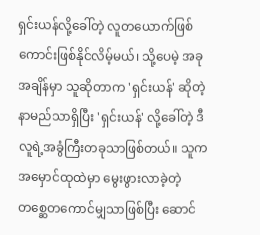ရှင်းယန်လို့ခေါ်တဲ့ လူတယောက်ဖြစ်ကောင်းဖြစ်နိုင်လိမ့်မယ်၊ သို့ပေမဲ့ အခုအချိန်မှာ သူဆိုတာက 'ရှင်းယန်' ဆိုတဲ့ နာမည်သာရှိပြီး 'ရှင်းယန်' လို့ခေါ်တဲ့ ဒီလူရဲ့အခွံကြီးတခုသာဖြစ်တယ်။ သူက အမှောင်ထုထဲမှာ မွေးဖွားလာခဲ့တဲ့ တစ္ဆေတကောင်မျှသာဖြစ်ပြီး ဆောင်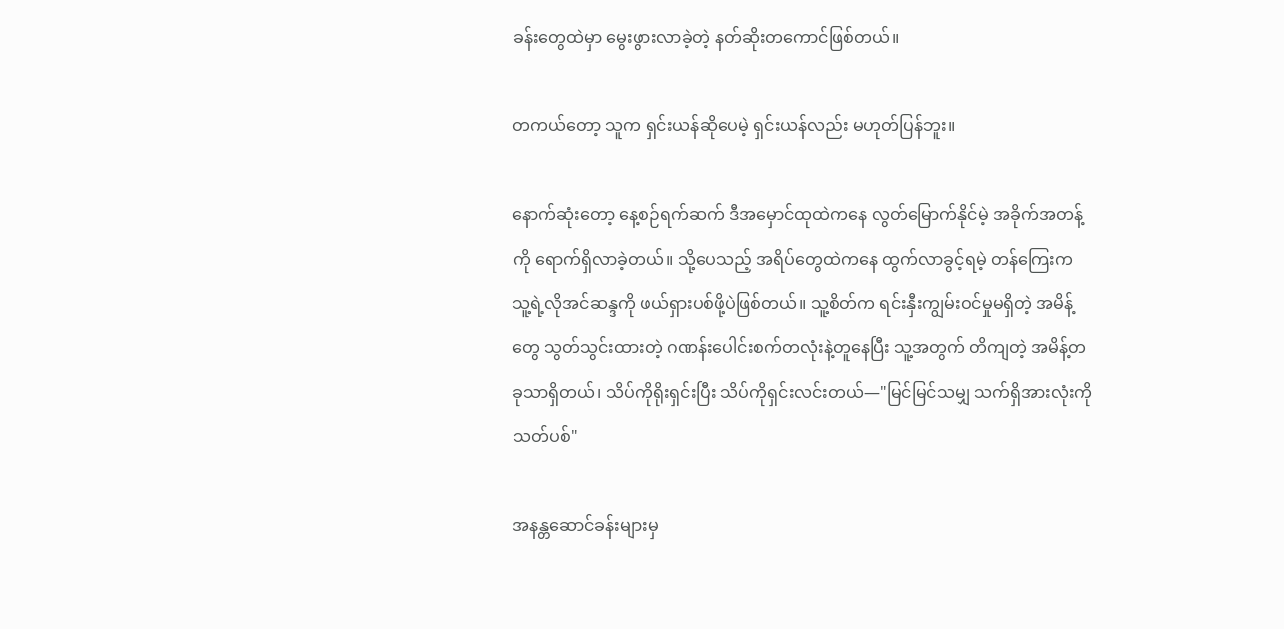ခန်းတွေထဲမှာ မွေးဖွားလာခဲ့တဲ့ နတ်ဆိုးတကောင်ဖြစ်တယ်။

တကယ်တော့ သူက ရှင်းယန်ဆိုပေမဲ့ ရှင်းယန်လည်း မဟုတ်ပြန်ဘူး။

နောက်ဆုံးတော့ နေ့စဉ်ရက်ဆက် ဒီအမှောင်ထုထဲကနေ လွတ်မြောက်နိုင်မဲ့ အခိုက်အတန့်ကို ရောက်ရှိလာခဲ့တယ်။ သို့ပေသည့် အရိပ်တွေထဲကနေ ထွက်လာခွင့်ရမဲ့ တန်ကြေးက သူ့ရဲ့လိုအင်ဆန္ဒကို ဖယ်ရှားပစ်ဖို့ပဲဖြစ်တယ်။ သူ့စိတ်က ရင်းနှီးကျွမ်းဝင်မှုမရှိတဲ့ အမိန့်တွေ သွတ်သွင်းထားတဲ့ ဂဏန်းပေါင်းစက်တလုံးနဲ့တူနေပြီး သူ့အတွက် တိကျတဲ့ အမိန့်တခုသာရှိတယ်၊ သိပ်ကိုရိုးရှင်းပြီး သိပ်ကိုရှင်းလင်းတယ်—"မြင်မြင်သမျှ သက်ရှိအားလုံးကို သတ်ပစ်"

အနန္တဆောင်ခန်းများမှ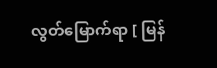လွတ်‌မြောက်ရာ [ မြန်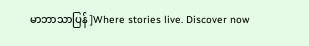မာဘာသာပြန် ]Where stories live. Discover now